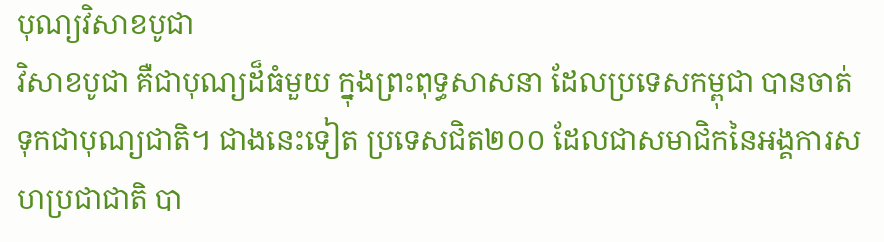បុណ្យវិសាខបូជា
វិសាខបូជា គឺជាបុណ្យដ៏ធំមួយ ក្នុងព្រះពុទ្ធសាសនា ដែលប្រទេសកម្ពុជា បានចាត់ទុកជាបុណ្យជាតិ។ ជាងនេះទៀត ប្រទេសជិត២០០ ដែលជាសមាជិកនៃអង្គការសហប្រជាជាតិ បា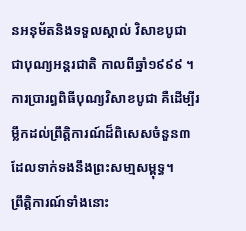នអនុម័តនិងទទួលស្គាល់ វិសាខបូជា ជាបុណ្យអន្តរជាតិ កាលពីឆ្នាំ១៩៩៩ ។
ការប្រារព្ធពិធីបុណ្យវិសាខបូជា គឺដើម្បីរម្លឹកដល់ព្រឹត្តិការណ៍ដ៏ពិសេសចំនួន៣ ដែលទាក់ទងនឹងព្រះសមា្មសម្ពុទ្ធ។
ព្រឹត្តិការណ៍ទាំងនោះ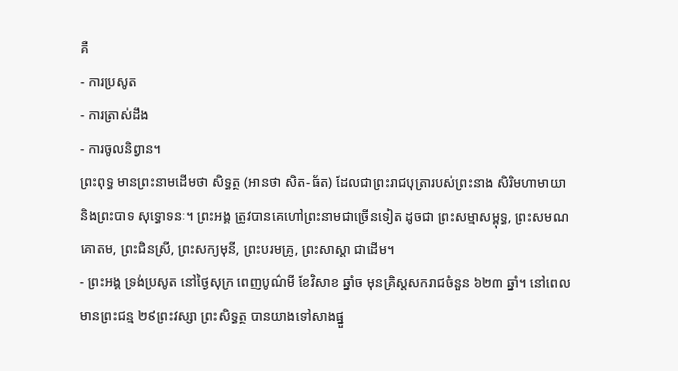គឺ
- ការប្រសូត
- ការត្រាស់ដឹង
- ការចូលនិព្វាន។
ព្រះពុទ្ធ មានព្រះនាមដើមថា សិទ្ធត្ថ (អានថា សិត-ធ័ត) ដែលជាព្រះរាជបុត្រារបស់ព្រះនាង សិរិមហាមាយា និងព្រះបាទ សុទ្ធោទនៈ។ ព្រះអង្គ ត្រូវបានគេហៅព្រះនាមជាច្រើនទៀត ដូចជា ព្រះសម្មាសម្ពុទ្ធ, ព្រះសមណគោតម, ព្រះជិនស្រី, ព្រះសក្យមុនី, ព្រះបរមគ្រូ, ព្រះសាស្តា ជាដើម។
- ព្រះអង្គ ទ្រង់ប្រសូត នៅថ្ងៃសុក្រ ពេញបូណ៌មី ខែវិសាខ ឆ្នាំច មុនគ្រិស្តសករាជចំនួន ៦២៣ ឆ្នាំ។ នៅពេលមានព្រះជន្ម ២៩ព្រះវស្សា ព្រះសិទ្ធត្ថ បានយាងទៅសាងផ្នួ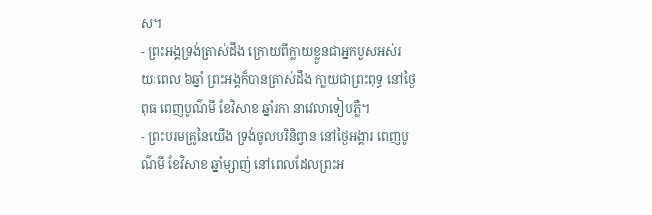ស។
- ព្រះអង្គទ្រង់ត្រាស់ដឹង ក្រោយពីក្លាយខ្លួនជាអ្នកបួសអស់រយៈពេល ៦ឆ្នាំ ព្រះអង្គក៏បានត្រាស់ដឹង កា្លយជាព្រះពុទ្ធ នៅថ្ងៃពុធ ពេញបូណ៌មី ខែវិសាខ ឆ្នាំរកា នាវេលាទៀបភ្លឺ។
- ព្រះបរមគ្រូនៃយើង ទ្រង់ចូលបរិនិព្វាន នៅថ្ងៃអង្គារ ពេញបូណ៌មី ខែវិសាខ ឆ្នាំម្សាញ់ នៅពេលដែលព្រះអ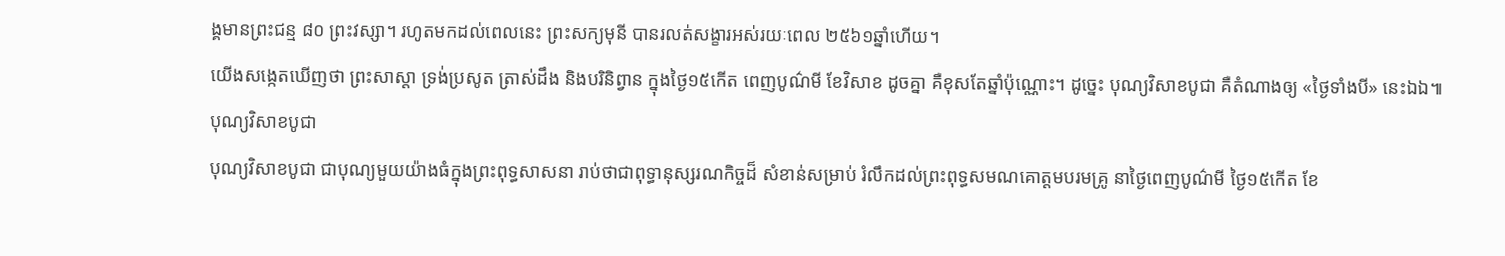ង្គមានព្រះជន្ម ៨០ ព្រះវស្សា។ រហូតមកដល់ពេលនេះ ព្រះសក្យមុនី បានរលត់សង្ខារអស់រយៈពេល ២៥៦១ឆ្នាំហើយ។
យើងសង្កេតឃើញថា ព្រះសាស្តា ទ្រង់ប្រសូត ត្រាស់ដឹង និងបរិនិព្វាន ក្នុងថ្ងៃ១៥កើត ពេញបូណ៌មី ខែវិសាខ ដូចគ្នា គឺខុសតែឆ្នាំប៉ុណ្ណោះ។ ដូច្នេះ បុណ្យវិសាខបូជា គឺតំណាងឲ្យ «ថ្ងៃទាំងបី» នេះឯឯ៕
បុណ្យវិសាខបូជា
បុណ្យវិសាខបូជា ជាបុណ្យមួយយ៉ាងធំក្នុងព្រះពុទ្ធសាសនា រាប់ថាជាពុទ្ធានុស្សរណកិច្ចដ៏ សំខាន់សម្រាប់ រំលឹកដល់ព្រះពុទ្ធសមណគោត្តមបរមគ្រូ នាថ្ងៃពេញបូណ៌មី ថ្ងៃ១៥កើត ខែ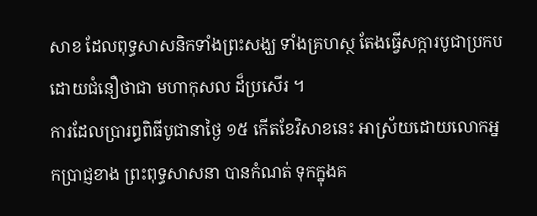សាខ ដែលពុទ្ធសាសនិកទាំងព្រះសង្ឃ ទាំងគ្រហស្ថ តែងធ្វើសក្ការបូជាប្រកបដោយជំនឿថាជា មហាកុសល ដ៏ប្រសើរ ។
ការដែលប្រារព្ធពិធីបូជានាថ្ងៃ ១៥ កើតខែវិសាខនេះ អាស្រ័យដោយលោកអ្នកប្រាជ្ញខាង ព្រះពុទ្ធសាសនា បានកំណត់ ទុកក្នុងគ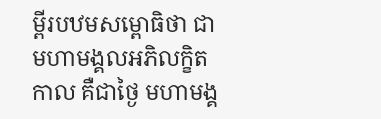ម្ពីរបឋមសម្ពោធិថា ជាមហាមង្គលអភិលក្ខិតកាល គឺជាថ្ងៃ មហាមង្គ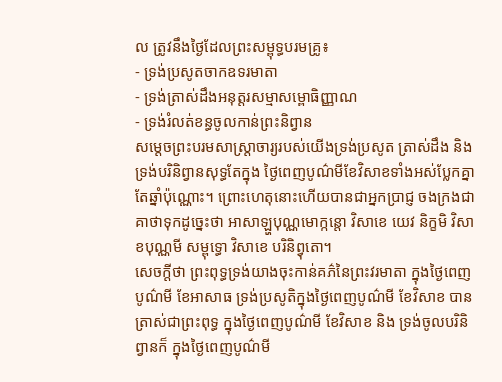ល ត្រូវនឹងថ្ងៃដែលព្រះសម្ពុទ្ធបរមគ្រូ៖
- ទ្រង់ប្រសូតចាកឧទរមាតា
- ទ្រង់ត្រាស់ដឹងអនុត្តរសម្មាសម្ពោធិញ្ញាណ
- ទ្រង់រំលត់ខន្ធចូលកាន់ព្រះនិព្វាន
សម្តេចព្រះបរមសាស្រ្តាចារ្យរបស់យើងទ្រង់ប្រសូត ត្រាស់ដឹង និងទ្រង់បរិនិព្វានសុទ្ធតែក្នុង ថ្ងៃពេញបូណ៌មីខែវិសាខទាំងអស់ប្លែកគ្នាតែឆ្នាំប៉ុណ្ណោះ។ ព្រោះហេតុនោះហើយបានជាអ្នកប្រាជ្ញ ចងក្រងជា គាថាទុកដូច្នេះថា អាសាឡ្ហបុណ្ណមោក្កន្តោ វិសាខេ យេវ និក្ខមិ វិសាខបុណ្ណមី សម្ពុទ្ធោ វិសាខេ បរិនិព្វុតោ។
សេចក្តីថា ព្រះពុទ្ធទ្រង់យាងចុះកាន់គភ៌នៃព្រះវរមាតា ក្នុងថ្ងៃពេញបូណ៌មី ខែអាសាធ ទ្រង់ប្រសូតិក្នុងថ្ងៃពេញបូណ៌មី ខែវិសាខ បានត្រាស់ជាព្រះពុទ្ធ ក្នុងថ្ងៃពេញបូណ៌មី ខែវិសាខ និង ទ្រង់ចូលបរិនិព្វានក៏ ក្នុងថ្ងៃពេញបូណ៌មី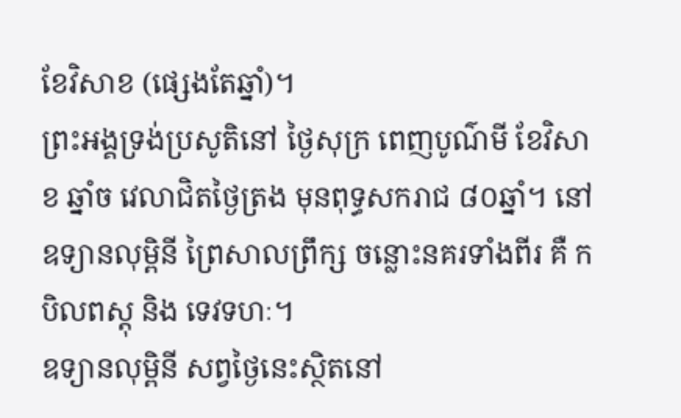ខែវិសាខ (ផ្សេងតែឆ្នាំ)។
ព្រះអង្គទ្រង់ប្រសូតិនៅ ថ្ងៃសុក្រ ពេញបូណ៌មី ខែវិសាខ ឆ្នាំច វេលាជិតថ្ងៃត្រង មុនពុទ្ធសករាជ ៨០ឆ្នាំ។ នៅ ឧទ្យានលុម្ពិនី ព្រៃសាលព្រឹក្ស ចន្លោះនគរទាំងពីរ គឺ កបិលពស្តុ និង ទេវទហៈ។
ឧទ្យានលុម្ពិនី សព្វថ្ងៃនេះស្ថិតនៅ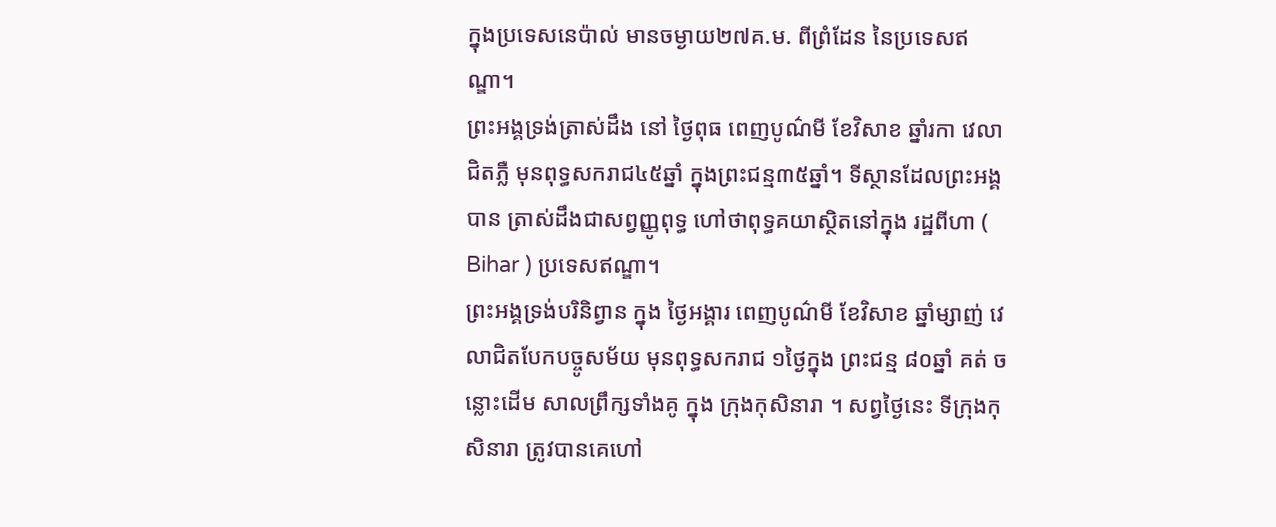ក្នុងប្រទេសនេប៉ាល់ មានចម្ងាយ២៧គ.ម. ពីព្រំដែន នៃប្រទេសឥណ្ឌា។
ព្រះអង្គទ្រង់ត្រាស់ដឹង នៅ ថ្ងៃពុធ ពេញបូណ៌មី ខែវិសាខ ឆ្នាំរកា វេលា ជិតភ្លឺ មុនពុទ្ធសករាជ៤៥ឆ្នាំ ក្នុងព្រះជន្ម៣៥ឆ្នាំ។ ទីស្ថានដែលព្រះអង្គបាន ត្រាស់ដឹងជាសព្វញ្ញូពុទ្ធ ហៅថាពុទ្ធគយាស្ថិតនៅក្នុង រដ្ឋពីហា ( Bihar ) ប្រទេសឥណ្ឌា។
ព្រះអង្គទ្រង់បរិនិព្វាន ក្នុង ថ្ងៃអង្គារ ពេញបូណ៌មី ខែវិសាខ ឆ្នាំម្សាញ់ វេលាជិតបែកបច្ចូសម័យ មុនពុទ្ធសករាជ ១ថ្ងៃក្នុង ព្រះជន្ម ៨០ឆ្នាំ គត់ ចន្លោះដើម សាលព្រឹក្សទាំងគូ ក្នុង ក្រុងកុសិនារា ។ សព្វថ្ងៃនេះ ទីក្រុងកុសិនារា ត្រូវបានគេហៅ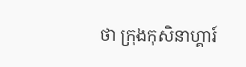ថា ក្រុងកុសិនាហ្គារ៍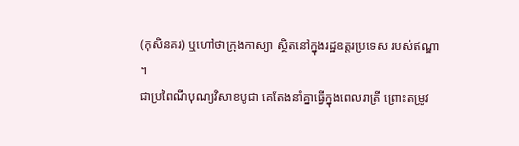(កុសិនគរ) ឬហៅថាក្រុងកាស្យា ស្ថិតនៅក្នុងរដ្ឋឧត្តរប្រទេស របស់ឥណ្ឌា ។
ជាប្រពៃណីបុណ្យវិសាខបូជា គេតែងនាំគ្នាធ្វើក្នុងពេលរាត្រី ព្រោះតម្រូវ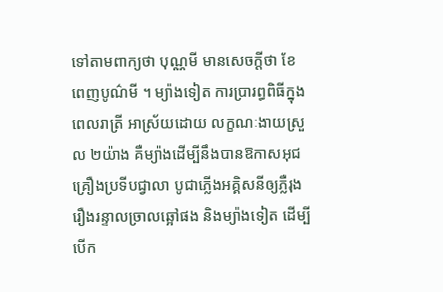ទៅតាមពាក្យថា បុណ្ណមី មានសេចក្តីថា ខែពេញបូណ៌មី ។ ម្យ៉ាងទៀត ការប្រារព្ធពិធីក្នុងពេលរាត្រី អាស្រ័យដោយ លក្ខណៈងាយស្រួល ២យ៉ាង គឺម្យ៉ាងដើម្បីនឹងបានឱកាសអុជគ្រឿងប្រទីបជ្វាលា បូជាភ្លើងអគ្គិសនីឲ្យភ្លឺរុងរឿងរន្ទាលច្រាលឆ្អៅផង និងម្យ៉ាងទៀត ដើម្បីបើក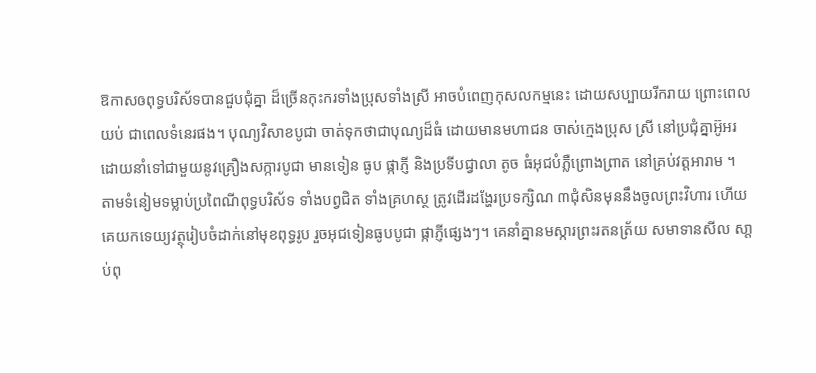ឱកាសឲពុទ្ធបរិស័ទបានជួបជុំគ្នា ដ៏ច្រើនកុះករទាំងប្រុសទាំងស្រី អាចបំពេញកុសលកម្មនេះ ដោយសប្បាយរីករាយ ព្រោះពេលយប់ ជាពេលទំនេរផង។ បុណ្យវិសាខបូជា ចាត់ទុកថាជាបុណ្យដ៏ធំ ដោយមានមហាជន ចាស់ក្មេងប្រុស ស្រី នៅប្រជុំគ្នាអ៊ូអរ ដោយនាំទៅជាមួយនូវគ្រឿងសក្ការបូជា មានទៀន ធូប ផ្កាភ្ញី និងប្រទីបជ្វាលា តូច ធំអុជបំភ្លឺព្រោងព្រាត នៅគ្រប់វត្តអារាម ។
តាមទំនៀមទម្លាប់ប្រពៃណីពុទ្ធបរិស័ទ ទាំងបព្វជិត ទាំងគ្រហស្ថ ត្រូវដើរដង្ហែរប្រទក្សិណ ៣ជុំសិនមុននឹងចូលព្រះវិហារ ហើយគេយកទេយ្យវត្ថុរៀបចំដាក់នៅមុខពុទ្ធរូប រួចអុជទៀនធូបបូជា ផ្កាភ្ញីផ្សេងៗ។ គេនាំគ្នានមស្ការព្រះរតនត្រ័យ សមាទានសីល សា្តប់ពុ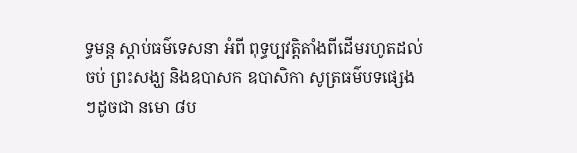ទ្ធមន្ត ស្តាប់ធម៌ទេសនា អំពី ពុទ្ធប្បវត្តិតាំងពីដើមរហូតដល់ចប់ ព្រះសង្ឃ និងឧបាសក ឧបាសិកា សូត្រធម៌បទផ្សេងៗដូចជា នមោ ៨ប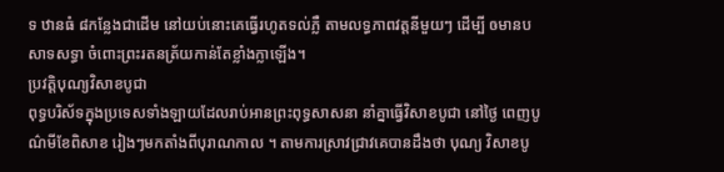ទ ឋានធំ ៨កន្លែងជាដើម នៅយប់នោះគេធ្វើរហូតទល់ភ្លឺ តាមលទ្ធភាពវត្តនីមួយៗ ដើម្បី ឲមានបសាទសទ្ធា ចំពោះព្រះរតនត្រ័យកាន់តែខ្លាំងក្លាឡើង។
ប្រវត្តិបុណ្យវិសាខបូជា
ពុទ្ធបរិស័ទក្នុងប្រទេសទាំងឡាយដែលរាប់អានព្រះពុទ្ធសាសនា នាំគ្នាធ្វើវិសាខបូជា នៅថ្ងៃ ពេញបូណ៌មីខែពិសាខ រៀងៗមកតាំងពីបុរាណកាល ។ តាមការស្រាវជ្រាវគេបានដឹងថា បុណ្យ វិសាខបូ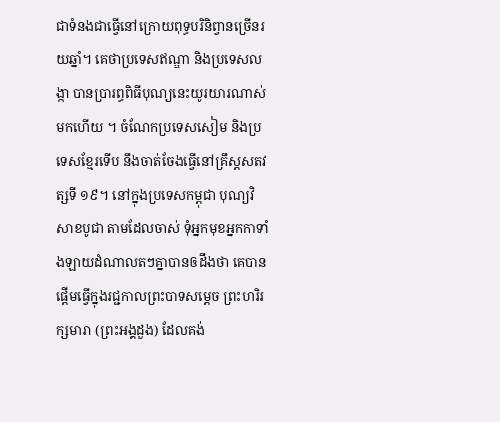ជាទំនងជាធ្វើនៅក្រោយពុទ្ធបរិនិព្វានច្រើនរយឆ្នាំ។ គេថាប្រទេសឥណ្ឌា និងប្រទេសលង្កា បានប្រារព្ធពិធីបុណ្យនេះយូរយារណាស់មកហើយ ។ ចំណែកប្រទេសសៀម និងប្រទេសខ្មែរទើប នឹងចាត់ចែងធ្វើនៅគ្រឹស្តសតវត្សទី ១៩។ នៅក្នុងប្រទេសកម្ពុជា បុណ្យវិសាខបូជា តាមដែលចាស់ ទុំអ្នកមុខអ្នកកាទាំងឡាយដំណាលតៗគ្នាបានឲដឹងថា គេបានផ្តើមធ្វើក្នុងរជ្ជកាលព្រះបាទសម្តេច ព្រះហរិរក្សមារា (ព្រះអង្គដួង) ដែលគង់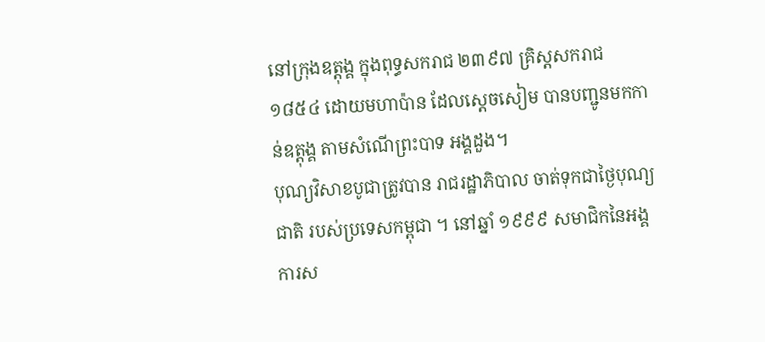នៅក្រុងឧត្តុង្គ ក្នុងពុទ្ធសករាជ ២៣៩៧ គ្រិស្តសករាជ ១៨៥៤ ដោយមហាប៉ាន ដែលស្តេចសៀម បានបញ្ជូនមកកាន់ឧត្តុង្គ តាមសំណើព្រះបាទ អង្គដួង។
បុណ្យវិសាខបូជាត្រូវបាន រាជរដ្ឋាភិបាល ចាត់ទុកជាថ្ងៃបុណ្យជាតិ របស់ប្រទេសកម្ពុជា ។ នៅឆ្នាំ ១៩៩៩ សមាជិកនៃអង្គការស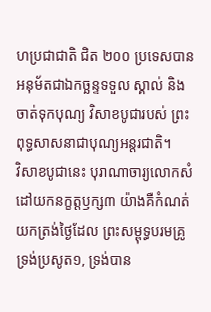ហប្រជាជាតិ ជិត ២០០ ប្រទេសបានអនុម័តជាឯកច្ឆន្ទទទួល ស្គាល់ និងចាត់ទុកបុណ្យ វិសាខបូជារបស់ ព្រះពុទ្ធសាសនាជាបុណ្យអន្តរជាតិ។
វិសាខបូជានេះ បុរាណាចារ្យលោកសំដៅយកនក្ខត្តឫក្ស៣ យ៉ាងគឺកំណត់យកត្រង់ថ្ងៃដែល ព្រះសម្ពុទ្ធបរមគ្រូទ្រង់ប្រសូត១, ទ្រង់បាន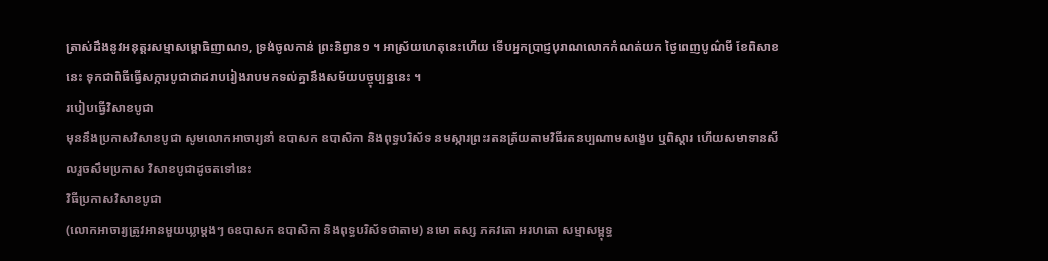ត្រាស់ដឹងនូវអនុត្តរសម្មាសម្ពោធិញាណ១, ទ្រង់ចូលកាន់ ព្រះនិព្វាន១ ។ អាស្រ័យហេតុនេះហើយ ទើបអ្នកប្រាជ្ញបុរាណលោកកំណត់យក ថ្ងៃពេញបូណ៌មី ខែពិសាខនេះ ទុកជាពិធីធ្វើសក្ការបូជាជាដរាបរៀងរាបមកទល់គ្នានឹងសម័យបច្ចុប្បន្ននេះ ។
របៀបធ្វើវិសាខបូជា
មុននឹងប្រកាសវិសាខបូជា សូមលោកអាចារ្យនាំ ឧបាសក ឧបាសិកា និងពុទ្ធបរិស័ទ នមស្ការព្រះរតនត្រ័យតាមវិធីរតនប្បណាមសង្ខេប ឬពិស្តារ ហើយសមាទានសីលរួចសឹមប្រកាស វិសាខបូជាដូចតទៅនេះ
វិធីប្រកាសវិសាខបូជា
(លោកអាចារ្យត្រូវអានមួយឃ្លាម្តងៗ ឲឧបាសក ឧបាសិកា និងពុទ្ធបរិស័ទថាតាម) នមោ តស្ស ភគវតោ អរហតោ សម្មាសម្ពុទ្ធ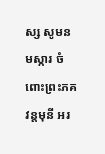ស្ស សូមនមស្ការ ចំពោះព្រះភគវន្តមុនី អរ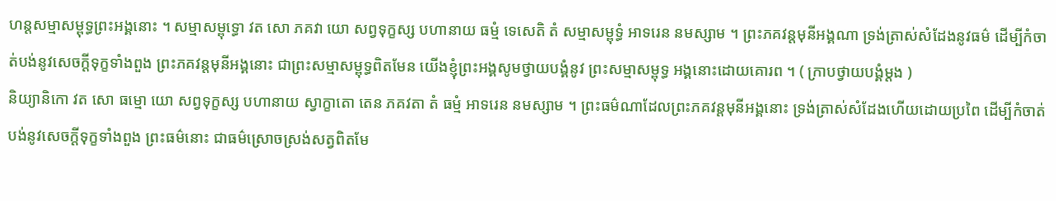ហន្តសម្មាសម្ពុទ្ធព្រះអង្គនោះ ។ សម្មាសម្ពុទ្ធោ វត សោ ភគវា យោ សព្វទុក្ខស្ស បហានាយ ធម្មំ ទេសេតិ តំ សម្មាសម្ពុទ្ធំ អាទរេន នមស្សាម ។ ព្រះភគវន្តមុនីអង្គណា ទ្រង់ត្រាស់សំដែងនូវធម៌ ដើម្បីកំចាត់បង់នូវសេចក្តីទុក្ខទាំងពួង ព្រះភគវន្តមុនីអង្គនោះ ជាព្រះសម្មាសម្ពុទ្ធពិតមែន យើងខ្ញុំព្រះអង្គសូមថ្វាយបង្គំនូវ ព្រះសម្មាសម្ពុទ្ធ អង្គនោះដោយគោរព ។ ( ក្រាបថ្វាយបង្គំម្តង )
និយ្យានិកោ វត សោ ធម្មោ យោ សព្វទុក្ខស្ស បហានាយ ស្វាក្ខាតោ តេន ភគវតា តំ ធម្មំ អាទរេន នមស្សាម ។ ព្រះធម៌ណាដែលព្រះភគវន្តមុនីអង្គនោះ ទ្រង់ត្រាស់សំដែងហើយដោយប្រពៃ ដើម្បីកំចាត់ បង់នូវសេចក្តីទុក្ខទាំងពួង ព្រះធម៌នោះ ជាធម៌ស្រោចស្រង់សត្វពិតមែ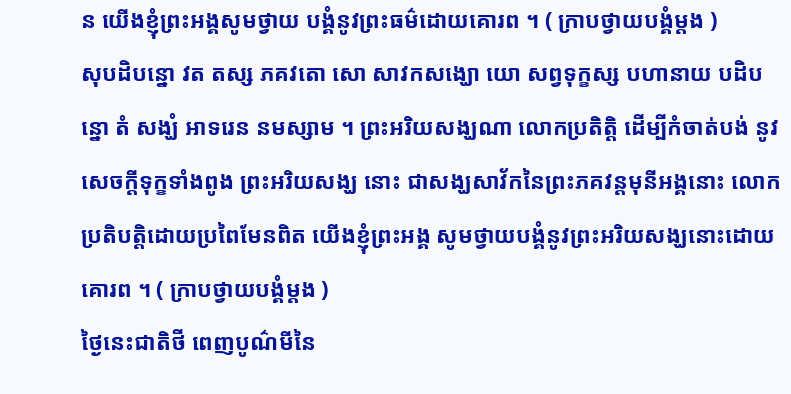ន យើងខ្ញុំព្រះអង្គសូមថ្វាយ បង្គំនូវព្រះធម៌ដោយគោរព ។ ( ក្រាបថ្វាយបង្គំម្តង )
សុបដិបន្នោ វត តស្ស ភគវតោ សោ សាវកសង្ឃោ យោ សព្វទុក្ខស្ស បហានាយ បដិបន្នោ តំ សង្ឃំ អាទរេន នមស្សាម ។ ព្រះអរិយសង្ឃណា លោកប្រតិត្តិ ដើម្បីកំចាត់បង់ នូវសេចក្តីទុក្ខទាំងពូង ព្រះអរិយសង្ឃ នោះ ជាសង្ឃសាវ័កនៃព្រះភគវន្តមុនីអង្គនោះ លោកប្រតិបត្តិដោយប្រពៃមែនពិត យើងខ្ញុំព្រះអង្គ សូមថ្វាយបង្គំនូវព្រះអរិយសង្ឃនោះដោយគោរព ។ ( ក្រាបថ្វាយបង្គំម្តង )
ថ្ងៃនេះជាតិថី ពេញបូណ៌មីនៃ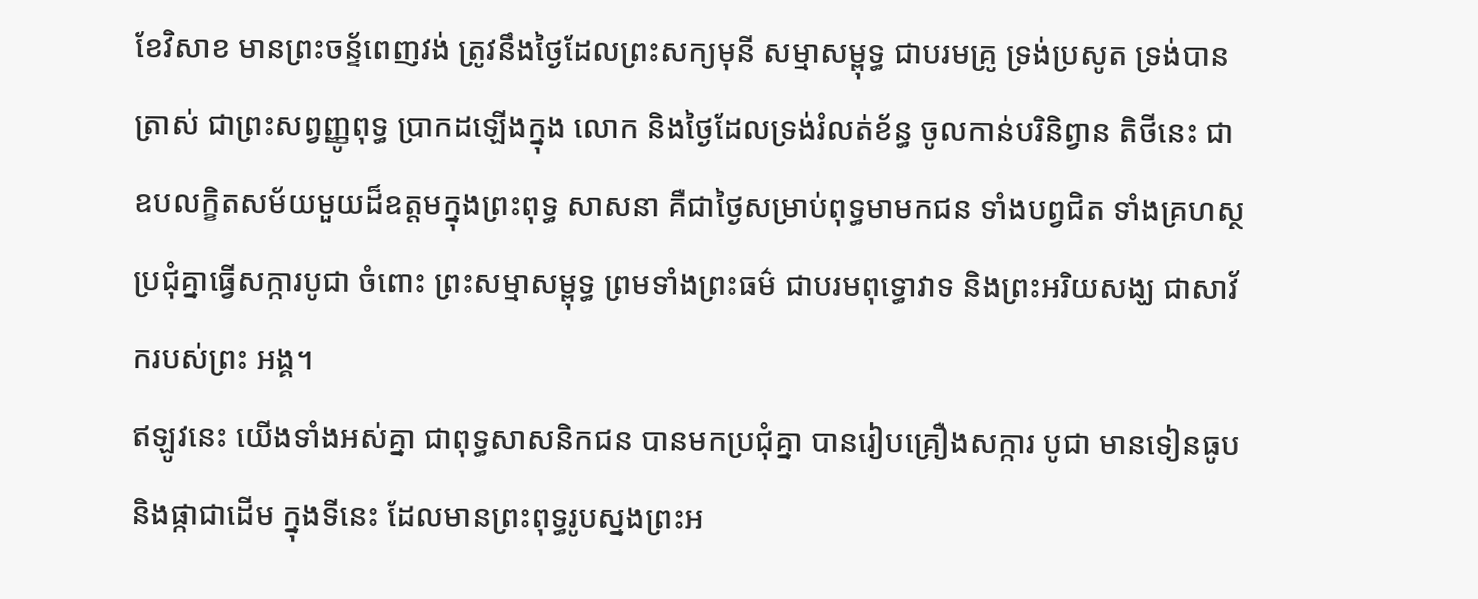ខែវិសាខ មានព្រះចន្ទ័ពេញវង់ ត្រូវនឹងថ្ងៃដែលព្រះសក្យមុនី សម្មាសម្ពុទ្ធ ជាបរមគ្រូ ទ្រង់ប្រសូត ទ្រង់បានត្រាស់ ជាព្រះសព្វញ្ញូពុទ្ធ ប្រាកដឡើងក្នុង លោក និងថ្ងៃដែលទ្រង់រំលត់ខ័ន្ធ ចូលកាន់បរិនិព្វាន តិថីនេះ ជាឧបលក្ខិតសម័យមួយដ៏ឧត្តមក្នុងព្រះពុទ្ធ សាសនា គឺជាថ្ងៃសម្រាប់ពុទ្ធមាមកជន ទាំងបព្វជិត ទាំងគ្រហស្ថ ប្រជុំគ្នាធ្វើសក្ការបូជា ចំពោះ ព្រះសម្មាសម្ពុទ្ធ ព្រមទាំងព្រះធម៌ ជាបរមពុទ្ធោវាទ និងព្រះអរិយសង្ឃ ជាសាវ័ករបស់ព្រះ អង្គ។
ឥឡូវនេះ យើងទាំងអស់គ្នា ជាពុទ្ធសាសនិកជន បានមកប្រជុំគ្នា បានរៀបគ្រឿងសក្ការ បូជា មានទៀនធូបនិងផ្កាជាដើម ក្នុងទីនេះ ដែលមានព្រះពុទ្ធរូបស្នងព្រះអ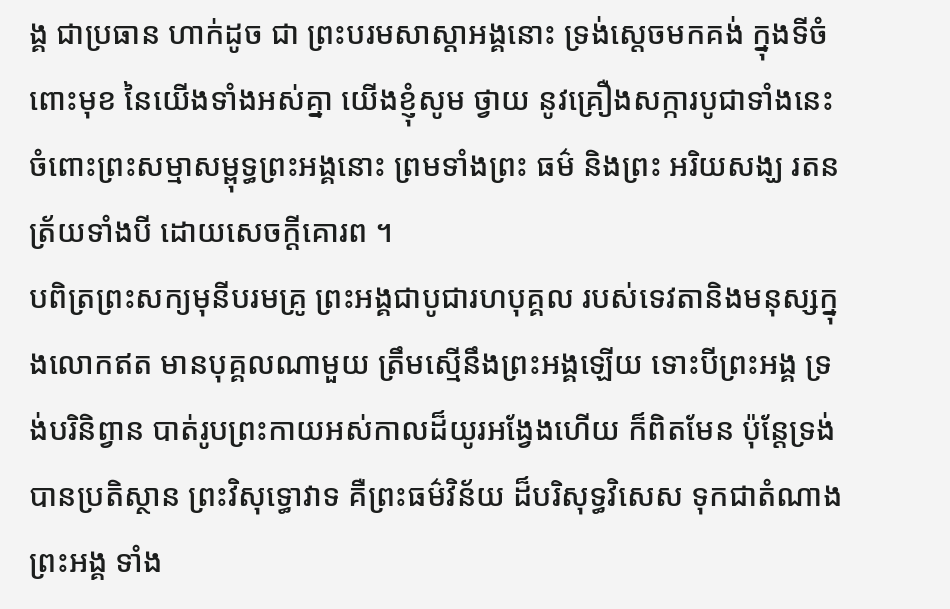ង្គ ជាប្រធាន ហាក់ដូច ជា ព្រះបរមសាស្តាអង្គនោះ ទ្រង់ស្តេចមកគង់ ក្នុងទីចំពោះមុខ នៃយើងទាំងអស់គ្នា យើងខ្ញុំសូម ថ្វាយ នូវគ្រឿងសក្ការបូជាទាំងនេះ ចំពោះព្រះសម្មាសម្ពុទ្ធព្រះអង្គនោះ ព្រមទាំងព្រះ ធម៌ និងព្រះ អរិយសង្ឃ រតនត្រ័យទាំងបី ដោយសេចក្តីគោរព ។
បពិត្រព្រះសក្យមុនីបរមគ្រូ ព្រះអង្គជាបូជារហបុគ្គល របស់ទេវតានិងមនុស្សក្នុងលោកឥត មានបុគ្គលណាមួយ ត្រឹមស្មើនឹងព្រះអង្គឡើយ ទោះបីព្រះអង្គ ទ្រង់បរិនិព្វាន បាត់រូបព្រះកាយអស់កាលដ៏យូរអង្វែងហើយ ក៏ពិតមែន ប៉ុន្តែទ្រង់បានប្រតិស្ថាន ព្រះវិសុទ្ធោវាទ គឺព្រះធម៌វិន័យ ដ៏បរិសុទ្ធវិសេស ទុកជាតំណាងព្រះអង្គ ទាំង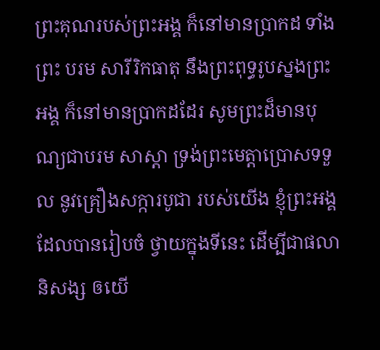ព្រះគុណរបស់ព្រះអង្គ ក៏នៅមានប្រាកដ ទាំងព្រះ បរម សារីរិកធាតុ នឹងព្រះពុទ្ធរូបស្នងព្រះអង្គ ក៏នៅមានប្រាកដដែរ សូមព្រះដ៏មានបុណ្យជាបរម សាស្តា ទ្រង់ព្រះមេត្តាប្រោសទទួល នូវគ្រឿងសក្ការបូជា របស់យើង ខ្ញុំព្រះអង្គ ដែលបានរៀបចំ ថ្វាយក្នុងទីនេះ ដើម្បីជាផលានិសង្ស ឲយើ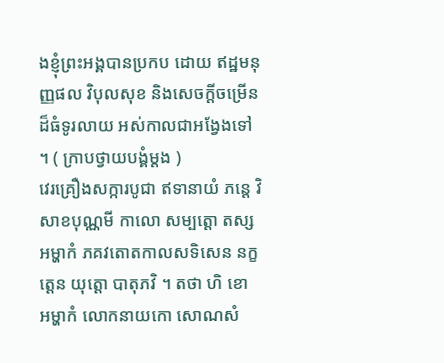ងខ្ញុំព្រះអង្គបានប្រកប ដោយ ឥដ្ឋមនុញ្ញផល វិបុលសុខ និងសេចក្តីចម្រើន ដ៏ធំទូរលាយ អស់កាលជាអង្វែងទៅ ។ ( ក្រាបថ្វាយបង្គំម្តង )
វេរគ្រឿងសក្ការបូជា ឥទានាយំ ភន្តេ វិសាខបុណ្ណមី កាលោ សម្បត្តោ តស្ស អម្ហាកំ ភគវតោតកាលសទិសេន នក្ខត្តេន យុត្តោ បាតុភវិ ។ តថា ហិ ខោ អម្ហាកំ លោកនាយកោ សោណសំ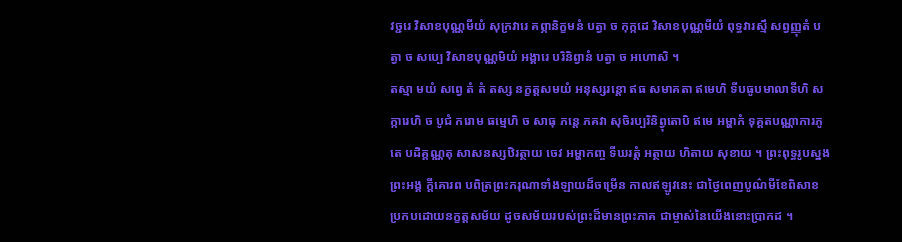វច្ជរេ វិសាខបុណ្ណមីយំ សុក្រវារេ គព្ភានិក្ខមនំ បត្វា ច កុក្កដេ វិសាខបុណ្ណមីយំ ពុទ្ធវារស្មឹ សព្វញ្ញុតំ បត្វា ច សប្បេ វិសាខបុណ្ណមិយំ អង្គារេ បរិនិព្វានំ បត្វា ច អហោសិ ។
តស្មា មយំ សព្វេ តំ តំ តស្ស នក្ខត្តសមយំ អនុស្សរន្តោ ឥធ សមាគតា ឥមេហិ ទីបធូបមាលាទីហិ សក្ការេហិ ច បូជំ ករោម ធម្មេហិ ច សាធុ ភន្តេ ភគវា សុចិរប្បរិនិព្វុតោបិ ឥមេ អម្ហាកំ ទុគ្គតបណ្ណាការភូតេ បដិគ្គណ្ណតុ សាសនស្សឋិរត្ថាយ ចេវ អម្ហាកញ្ច ទីឃរត្តំ អត្ថាយ ហិតាយ សុខាយ ។ ព្រះពុទ្ធរូបស្នងព្រះអង្គ ក្តីគោរព បពិត្រព្រះករុណាទាំងឡាយដ៏ចម្រើន កាលឥឡូវនេះ ជាថ្ងៃពេញបូណ៌មីខែពិសាខ ប្រកបដោយនក្ខត្តសម័យ ដូចសម័យរបស់ព្រះដ៏មានព្រះភាគ ជាម្ចាស់នៃយើងនោះប្រាកដ ។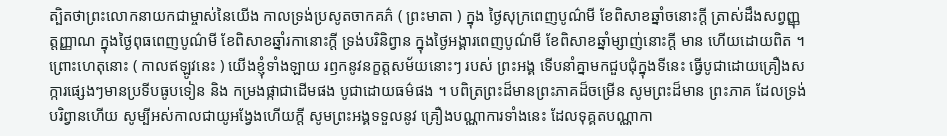ត្បិតថាព្រះលោកនាយកជាម្ចាស់នៃយើង កាលទ្រង់ប្រសូតចាកគភ៌ ( ព្រះមាតា ) ក្នុង ថ្ងៃសុក្រពេញបូណ៌មី ខែពិសាខឆ្នាំចនោះក្តី ត្រាស់ដឹងសព្វញ្ញុត្តញ្ញាណ ក្នុងថ្ងៃពុធពេញបូណ៌មី ខែពិសាខឆ្នាំរកានោះក្តី ទ្រង់បរិនិព្វាន ក្នុងថ្ងៃអង្គារពេញបូណ៌មី ខែពិសាខឆ្នាំម្សាញ់នោះក្តី មាន ហើយដោយពិត ។
ព្រោះហេតុនោះ ( កាលឥឡូវនេះ ) យើងខ្ញុំទាំងឡាយ រឭកនូវនក្ខត្តសម័យនោះៗ របស់ ព្រះអង្គ ទើបនាំគ្នាមកជួបជុំក្នុងទីនេះ ធ្វើបូជាដោយគ្រឿងសក្ការផ្សេងៗមានប្រទីបធូបទៀន និង កម្រងផ្កាជាដើមផង បូជាដោយធម៌ផង ។ បពិត្រព្រះដ៏មានព្រះភាគដ៏ចម្រើន សូមព្រះដ៏មាន ព្រះភាគ ដែលទ្រង់បរិព្វានហើយ សូម្បីអស់កាលជាយូអង្វែងហើយក្តី សូមព្រះអង្គទទួលនូវ គ្រឿងបណ្ណាការទាំងនេះ ដែលទុគ្គតបណ្ណាកា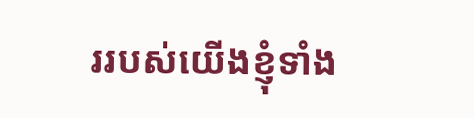ររបស់យើងខ្ញុំទាំង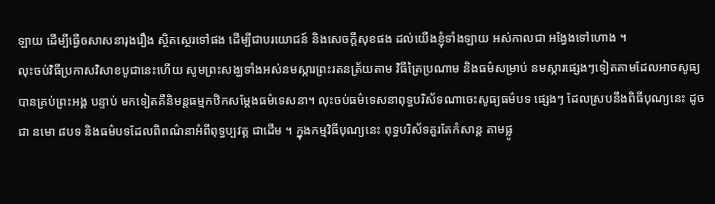ឡាយ ដើម្បីធ្វើឲសាសនារុងរឿង ស្ថិតស្ថេរទៅផង ដើម្បីជាបរយោជន៍ និងសេចក្តីសុខផង ដល់យើងខ្ញុំទាំងឡាយ អស់កាលជា អង្វែងទៅហោង ។
លុះចប់វិធីប្រកាសវិសាខបូជានេះហើយ សូមព្រះសង្ឃទាំងអស់នមស្ការព្រះរតនត្រ័យតាម វិធីត្រៃប្រណាម និងធម៌សម្រាប់ នមស្ការផ្សេងៗទៀតតាមដែលអាចសូធ្យបានគ្រប់ព្រះអង្គ បន្ទាប់ មកទៀតគឺនិមន្តធម្មកឋិកសម្តែងធម៌ទេសនា។ លុះចប់ធម៌ទេសនាពុទ្ធបរិស័ទណាចេះសូធ្យធម៌បទ ផ្សេងៗ ដែលស្របនឹងពិធីបុណ្យនេះ ដូចជា នមោ ៨បទ និងធម៌បទដែលពិពណ៌នាអំពីពុទ្ធប្បវត្ត ជាដើម ។ ក្នុងកម្មវិធីបុណ្យនេះ ពុទ្ធបរិស័ទគួរតែកំសាន្ត តាមផ្លូ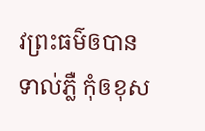វព្រះធម៌ឲបានទាល់ភ្លឺ កុំឲខុស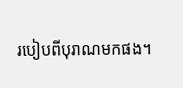របៀបពីបុរាណមកផង។